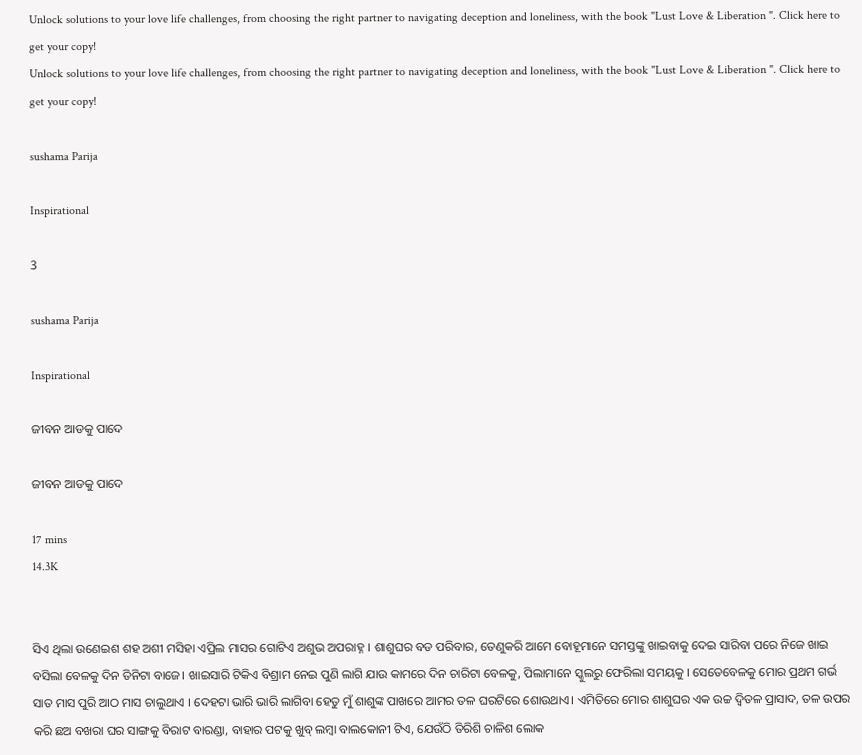Unlock solutions to your love life challenges, from choosing the right partner to navigating deception and loneliness, with the book "Lust Love & Liberation ". Click here to get your copy!
Unlock solutions to your love life challenges, from choosing the right partner to navigating deception and loneliness, with the book "Lust Love & Liberation ". Click here to get your copy!

sushama Parija

Inspirational

3

sushama Parija

Inspirational

ଜୀବନ ଆଡକୁ ପାଦେ

ଜୀବନ ଆଡକୁ ପାଦେ

17 mins
14.3K


ସିଏ ଥିଲା ଉଣେଇଶ ଶହ ଅଶୀ ମସିହା ଏପ୍ରିଲ ମାସର ଗୋଟିଏ ଅଶୁଭ ଅପରାହ୍ନ । ଶାଶୁଘର ବଡ ପରିବାର, ତେଣୁକରି ଆମେ ବୋହୂମାନେ ସମସ୍ତଙ୍କୁ ଖାଇବାକୁ ଦେଇ ସାରିବା ପରେ ନିଜେ ଖାଇ ବସିଲା ବେଳକୁ ଦିନ ତିନିଟା ବାଜେ। ଖାଇସାରି ଟିକିଏ ବିଶ୍ରାମ ନେଇ ପୁଣି ଲାଗି ଯାଉ କାମରେ ଦିନ ଚାରିଟା ବେଳକୁ, ପିଲାମାନେ ସ୍କୁଲରୁ ଫେରିଲା ସମୟକୁ । ସେତେବେଳକୁ ମୋର ପ୍ରଥମ ଗର୍ଭ ସାତ ମାସ ପୁରି ଆଠ ମାସ ଚାଲୁଥାଏ । ଦେହଟା ଭାରି ଭାରି ଲାଗିବା ହେତୁ ମୁଁ ଶାଶୁଙ୍କ ପାଖରେ ଆମର ତଳ ଘରଟିରେ ଶୋଉଥାଏ। ଏମିତିରେ ମୋର ଶାଶୁଘର ଏକ ଉଚ୍ଚ ଦ୍ଵିତଳ ପ୍ରାସାଦ, ତଳ ଉପର କରି ଛଅ ବଖରା ଘର ସାଙ୍ଗକୁ ବିରାଟ ବାରଣ୍ଡା, ବାହାର ପଟକୁ ଖୁବ୍ ଲମ୍ବା ବାଲକୋନୀ ଟିଏ, ଯେଉଁଠି ତିରିଶି ଚାଳିଶ ଲୋକ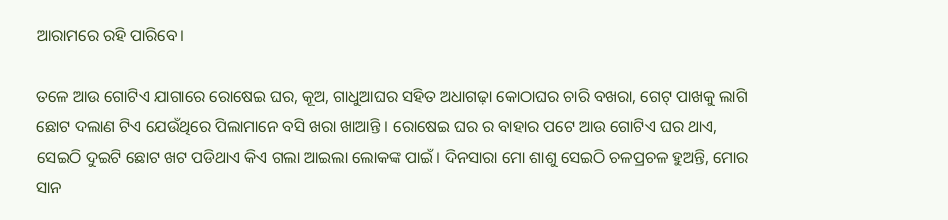ଆରାମରେ ରହି ପାରିବେ।

ତଳେ ଆଉ ଗୋଟିଏ ଯାଗାରେ ରୋଷେଇ ଘର, କୂଅ, ଗାଧୁଆଘର ସହିତ ଅଧାଗଢ଼ା କୋଠାଘର ଚାରି ବଖରା, ଗେଟ୍ ପାଖକୁ ଲାଗି ଛୋଟ ଦଲାଣ ଟିଏ ଯେଉଁଥିରେ ପିଲାମାନେ ବସି ଖରା ଖାଆନ୍ତି । ରୋଷେଇ ଘର ର ବାହାର ପଟେ ଆଉ ଗୋଟିଏ ଘର ଥାଏ, ସେଇଠି ଦୁଇଟି ଛୋଟ ଖଟ ପଡିଥାଏ କିଏ ଗଲା ଆଇଲା ଲୋକଙ୍କ ପାଇଁ। ଦିନସାରା ମୋ ଶାଶୁ ସେଇଠି ଚଳପ୍ରଚଳ ହୁଅନ୍ତି, ମୋର ସାନ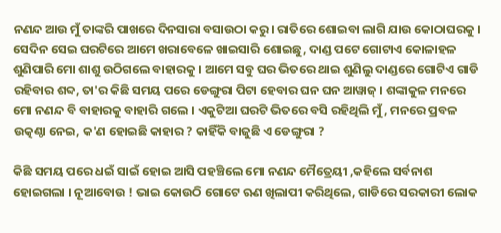ନଣନ୍ଦ ଆଉ ମୁଁ ତାଙ୍କରି ପାଖରେ ଦିନସାରା ବସାଉଠା କରୁ। ରାତିରେ ଶୋଇବା ଲାଗି ଯାଉ କୋଠାଘରକୁ । ସେଦିନ ସେଇ ଘରଟିରେ ଆମେ ଖରାବେଳେ ଖାଇସାରି ଶୋଇଛୁ, ଦାଣ୍ଡ ପଟେ ଗୋଟାଏ କୋଳାହଳ ଶୁଣିପାରି ମୋ ଶାଶୁ ଉଠିଗଲେ ବାହାରକୁ । ଆମେ ସବୁ ଘର ଭିତରେ ଥାଇ ଶୁଣିଲୁ ଦାଣ୍ଡରେ ଗୋଟିଏ ଗାଡି ରହିବାର ଶବ୍ଦ, ତା'ର କିଛି ସମୟ ପରେ ଡେଙ୍ଗୁରା ପିଟା ହେବାର ଘନ ଘନ ଆୱାଜ୍ । ଶଙ୍କାକୁଳ ମନରେ ମୋ ନଣନ୍ଦ ବି ବାହାରକୁ ବାହାରି ଗଲେ । ଏକୁଟିଆ ଘରଟି ଭିତରେ ବସି ରହିଥିଲି ମୁଁ, ମନରେ ପ୍ରବଳ ଉତ୍କଣ୍ଠା ନେଇ, କ'ଣ ହୋଇଛି କାହାର ? କାହିଁକି ବାଜୁଛି ଏ ଡେଙ୍ଗୁରା ?

କିଛି ସମୟ ପରେ ଧଇଁ ସାଇଁ ହୋଇ ଆସି ପହଞ୍ଚିଲେ ମୋ ନଣନ୍ଦ ମୈତ୍ରେୟୀ ,କହିଲେ ସର୍ବନାଶ ହୋଇଗଲା । ନୂଆବୋଉ ! ଭାଇ କୋଉଠି ଗୋଟେ ଋଣ ଖିଲାପୀ କରିଥିଲେ, ଗାଡିରେ ସରକାରୀ ଲୋକ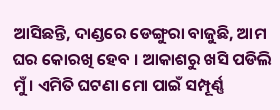ଆସିଛନ୍ତି, ଦାଣ୍ଡରେ ଡେଙ୍ଗୁରା ବାଜୁଛି, ଆମ ଘର କୋରଖି ହେବ । ଆକାଶରୁ ଖସି ପଡିଲି ମୁଁ । ଏମିତି ଘଟଣା ମୋ ପାଇଁ ସମ୍ପୂର୍ଣ୍ଣ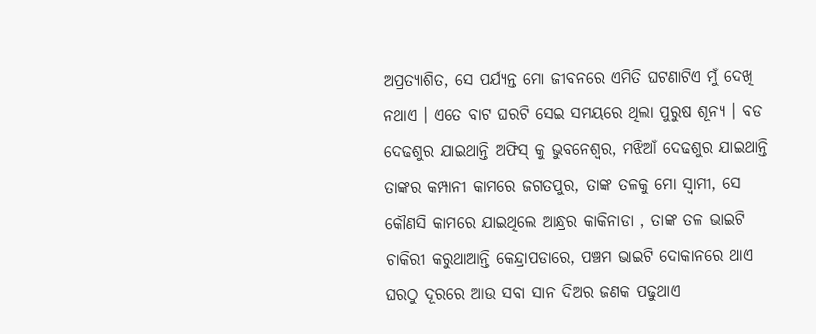ଅପ୍ରତ୍ୟାଶିତ, ସେ ପର୍ଯ୍ୟନ୍ତ ମୋ ଜୀବନରେ ଏମିତି ଘଟଣାଟିଏ ମୁଁ ଦେଖି ନଥାଏ । ଏତେ ବାଟ ଘରଟି ସେଇ ସମୟରେ ଥିଲା ପୁରୁଷ ଶୂନ୍ୟ । ବଡ ଦେଢଶୁର ଯାଇଥାନ୍ତି ଅଫିସ୍ କୁ ଭୁବନେଶ୍ଵର, ମଝିଆଁ ଦେଢଶୁର ଯାଇଥାନ୍ତି ତାଙ୍କର କମ୍ପାନୀ କାମରେ ଜଗତପୁର, ତାଙ୍କ ତଳକୁ ମୋ ସ୍ଵାମୀ, ସେ କୌଣସି କାମରେ ଯାଇଥିଲେ ଆନ୍ଧ୍ରର କାକିନାଡା , ତାଙ୍କ ତଳ ଭାଇଟି ଚାକିରୀ କରୁଥାଆନ୍ତି କେନ୍ଦ୍ରାପଡାରେ, ପଞ୍ଚମ ଭାଇଟି ଦୋକାନରେ ଥାଏ ଘରଠୁ ଦୂରରେ ଆଉ ସବା ସାନ ଦିଅର ଜଣକ ପଢୁଥାଏ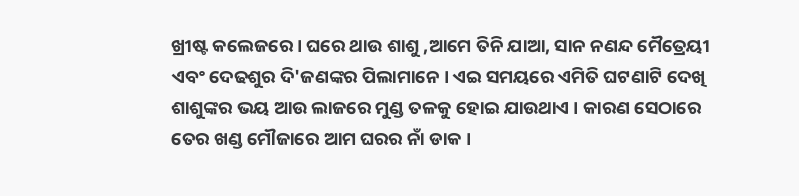ଖ୍ରୀଷ୍ଟ କଲେଜରେ। ଘରେ ଥାଉ ଶାଶୁ ,ଆମେ ତିନି ଯାଆ, ସାନ ନଣନ୍ଦ ମୈତ୍ରେୟୀ ଏବଂ ଦେଢଶୁର ଦି'ଜଣଙ୍କର ପିଲାମାନେ । ଏଇ ସମୟରେ ଏମିତି ଘଟଣାଟି ଦେଖି ଶାଶୁଙ୍କର ଭୟ ଆଉ ଲାଜରେ ମୁଣ୍ଡ ତଳକୁ ହୋଇ ଯାଉଥାଏ । କାରଣ ସେଠାରେ ତେର ଖଣ୍ଡ ମୌଜାରେ ଆମ ଘରର ନାଁ ଡାକ ।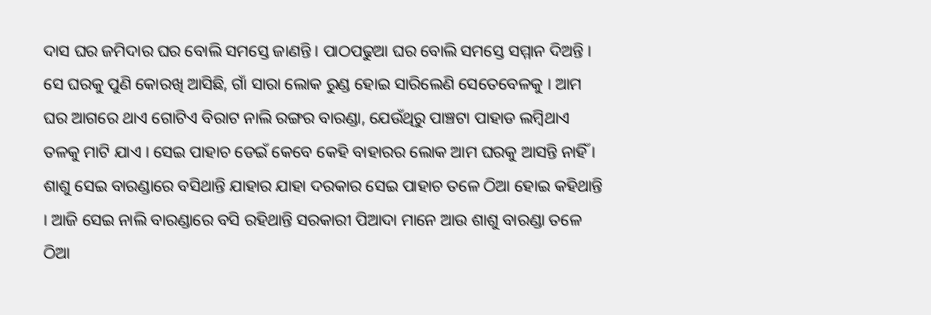ଦାସ ଘର ଜମିଦାର ଘର ବୋଲି ସମସ୍ତେ ଜାଣନ୍ତି । ପାଠପଢୁଆ ଘର ବୋଲି ସମସ୍ତେ ସମ୍ମାନ ଦିଅନ୍ତି । ସେ ଘରକୁ ପୁଣି କୋରଖି ଆସିଛି, ଗାଁ ସାରା ଲୋକ ରୁଣ୍ଡ ହୋଇ ସାରିଲେଣି ସେତେବେଳକୁ । ଆମ ଘର ଆଗରେ ଥାଏ ଗୋଟିଏ ବିରାଟ ନାଲି ରଙ୍ଗର ବାରଣ୍ଡା, ଯେଉଁଥିରୁ ପାଞ୍ଚଟା ପାହାଡ ଲମ୍ବିଥାଏ ତଳକୁ ମାଟି ଯାଏ । ସେଇ ପାହାଚ ଡେଇଁ କେବେ କେହି ବାହାରର ଲୋକ ଆମ ଘରକୁ ଆସନ୍ତି ନାହିଁ । ଶାଶୁ ସେଇ ବାରଣ୍ଡାରେ ବସିଥାନ୍ତି ଯାହାର ଯାହା ଦରକାର ସେଇ ପାହାଚ ତଳେ ଠିଆ ହୋଇ କହିଥାନ୍ତି । ଆଜି ସେଇ ନାଲି ବାରଣ୍ଡାରେ ବସି ରହିଥାନ୍ତି ସରକାରୀ ପିଆଦା ମାନେ ଆଉ ଶାଶୁ ବାରଣ୍ଡା ତଳେ ଠିଆ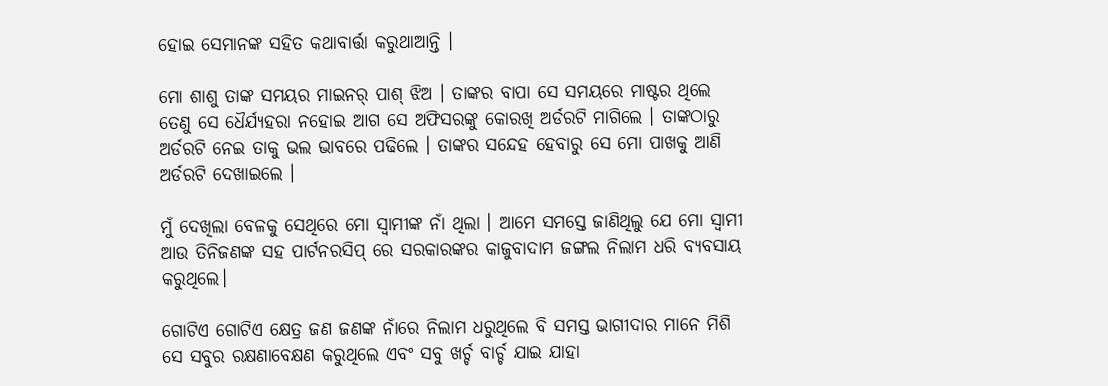ହୋଇ ସେମାନଙ୍କ ସହିତ କଥାବାର୍ତ୍ତା କରୁଥାଆନ୍ତି ।

ମୋ ଶାଶୁ ତାଙ୍କ ସମୟର ମାଇନର୍ ପାଶ୍ ଝିଅ । ତାଙ୍କର ବାପା ସେ ସମୟରେ ମାଷ୍ଟର ଥିଲେ ତେଣୁ ସେ ଧୈର୍ଯ୍ୟହରା ନହୋଇ ଆଗ ସେ ଅଫିସରଙ୍କୁ କୋରଖି ଅର୍ଡରଟି ମାଗିଲେ । ତାଙ୍କଠାରୁ ଅର୍ଡରଟି ନେଇ ତାକୁ ଭଲ ଭାବରେ ପଢିଲେ । ତାଙ୍କର ସନ୍ଦେହ ହେବାରୁ ସେ ମୋ ପାଖକୁ ଆଣି ଅର୍ଡରଟି ଦେଖାଇଲେ ।

ମୁଁ ଦେଖିଲା ବେଳକୁ ସେଥିରେ ମୋ ସ୍ୱାମୀଙ୍କ ନାଁ ଥିଲା । ଆମେ ସମସ୍ତେ ଜାଣିଥିଲୁ ଯେ ମୋ ସ୍ଵାମୀ ଆଉ ତିନିଜଣଙ୍କ ସହ ପାର୍ଟନରସିପ୍ ରେ ସରକାରଙ୍କର କାଜୁବାଦାମ ଜଙ୍ଗଲ ନିଲାମ ଧରି ବ୍ୟବସାୟ କରୁଥିଲେ।

ଗୋଟିଏ ଗୋଟିଏ କ୍ଷେତ୍ର ଜଣ ଜଣଙ୍କ ନାଁରେ ନିଲାମ ଧରୁଥିଲେ ବି ସମସ୍ତ ଭାଗୀଦାର ମାନେ ମିଶି ସେ ସବୁର ରକ୍ଷଣାବେକ୍ଷଣ କରୁଥିଲେ ଏବଂ ସବୁ ଖର୍ଚ୍ଚ ବାର୍ଚ୍ଚ ଯାଇ ଯାହା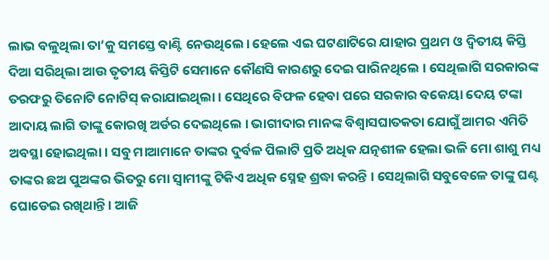ଲାଭ ବଳୁଥିଲା ତା’କୁ ସମସ୍ତେ ବାଣ୍ଟି ନେଉଥିଲେ। ହେଲେ ଏଇ ଘଟଣାଟିରେ ଯାହାର ପ୍ରଥମ ଓ ଦ୍ଵିତୀୟ କିସ୍ତି ଦିଆ ସରିଥିଲା ଆଉ ତୃତୀୟ କିସ୍ତିଟି ସେମାନେ କୌଣସି କାରଣରୁ ଦେଇ ପାରିନଥିଲେ । ସେଥିଲାଗି ସରକାରଙ୍କ ତରଫରୁ ତିନୋଟି ନୋଟିସ୍ କରାଯାଇଥିଲା । ସେଥିରେ ବିଫଳ ହେବା ପରେ ସରକାର ବକେୟା ଦେୟ ଟଙ୍କା ଆଦାୟ ଲାଗି ତାଙ୍କୁ କୋରଖି ଅର୍ଡର ଦେଇଥିଲେ । ଭାଗୀଦାର ମାନଙ୍କ ବିଶ୍ଵାସଘାତକତା ଯୋଗୁଁ ଆମର ଏମିତି ଅବସ୍ଥା ହୋଇଥିଲା। ସବୁ ମାଆମାନେ ତାଙ୍କର ଦୁର୍ବଳ ପିଲାଟି ପ୍ରତି ଅଧିକ ଯତ୍ନଶୀଳ ହେଲା ଭଳି ମୋ ଶାଶୁ ମଧ୍ୟ ତାଙ୍କର ଛଅ ପୁଅଙ୍କର ଭିତରୁ ମୋ ସ୍ଵାମୀଙ୍କୁ ଟିକିଏ ଅଧିକ ସ୍ନେହ ଶ୍ରଦ୍ଧା କରନ୍ତି । ସେଥିଲାଗି ସବୁବେଳେ ତାଙ୍କୁ ଘଣ୍ଟ ଘୋଡେଇ ରଖିଥାନ୍ତି । ଆଜି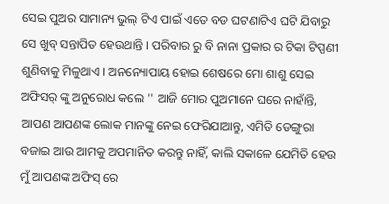ସେଇ ପୁଅର ସାମାନ୍ୟ ଭୁଲ୍ ଟିଏ ପାଇଁ ଏତେ ବଡ ଘଟଣାଟିଏ ଘଟି ଯିବାରୁ ସେ ଖୁବ୍ ସନ୍ତାପିତ ହେଉଥାନ୍ତି । ପରିବାର ରୁ ବି ନାନା ପ୍ରକାର ର ଟିକା ଟିପ୍ପଣୀ ଶୁଣିବାକୁ ମିଳୁଥାଏ । ଅନନ୍ୟୋପାୟ ହୋଇ ଶେଷରେ ମୋ ଶାଶୁ ସେଇ ଅଫିସର୍ ଙ୍କୁ ଅନୁରୋଧ କଲେ '' ଆଜି ମୋର ପୁଅମାନେ ଘରେ ନାହାଁନ୍ତି, ଆପଣ ଆପଣଙ୍କ ଲୋକ ମାନଙ୍କୁ ନେଇ ଫେରିଯାଆନ୍ତୁ, ଏମିତି ଡେଙ୍ଗୁରା ବଜାଇ ଆଉ ଆମକୁ ଅପମାନିତ କରନ୍ତୁ ନାହିଁ, କାଲି ସକାଳେ ଯେମିତି ହେଉ ମୁଁ ଆପଣଙ୍କ ଅଫିସ୍ ରେ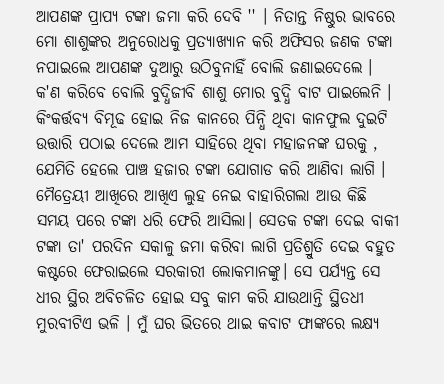ଆପଣଙ୍କ ପ୍ରାପ୍ୟ ଟଙ୍କା ଜମା କରି ଦେବି '' । ନିତାନ୍ତ ନିଷ୍ଠୁର ଭାବରେ ମୋ ଶାଶୁଙ୍କର ଅନୁରୋଧକୁ ପ୍ରତ୍ୟାଖ୍ୟାନ କରି ଅଫିସର ଜଣକ ଟଙ୍କା ନପାଇଲେ ଆପଣଙ୍କ ଦୁଆରୁ ଉଠିବୁନାହିଁ ବୋଲି ଜଣାଇଦେଲେ । କ'ଣ କରିବେ ବୋଲି ବୁଦ୍ଧିଜୀବି ଶାଶୁ ମୋର ବୁଦ୍ଧି ବାଟ ପାଇଲେନି । କିଂକର୍ତ୍ତବ୍ୟ ବିମୂଢ ହୋଇ ନିଜ କାନରେ ପିନ୍ଧି ଥିବା କାନଫୁଲ ଦୁଇଟି ଉତ୍ତାରି ପଠାଇ ଦେଲେ ଆମ ସାହିରେ ଥିବା ମହାଜନଙ୍କ ଘରକୁ , ଯେମିତି ହେଲେ ପାଞ୍ଚ ହଜାର ଟଙ୍କା ଯୋଗାଡ କରି ଆଣିବା ଲାଗି । ମୈତ୍ରେୟୀ ଆଖିରେ ଆଖିଏ ଲୁହ ନେଇ ବାହାରିଗଲା ଆଉ କିଛି ସମୟ ପରେ ଟଙ୍କା ଧରି ଫେରି ଆସିଲା। ସେତକ ଟଙ୍କା ଦେଇ ବାକୀ ଟଙ୍କା ତା' ପରଦିନ ସକାଳୁ ଜମା କରିବା ଲାଗି ପ୍ରତିଶ୍ରୁତି ଦେଇ ବହୁତ କଷ୍ଟରେ ଫେରାଇଲେ ସରକାରୀ ଲୋକମାନଙ୍କୁ। ସେ ପର୍ଯ୍ୟନ୍ତ ସେ ଧୀର ସ୍ଥିର ଅବିଚଳିତ ହୋଇ ସବୁ କାମ କରି ଯାଉଥାନ୍ତି ସ୍ଥିତଧୀ ମୁରବୀଟିଏ ଭଳି । ମୁଁ ଘର ଭିତରେ ଥାଇ କବାଟ ଫାଙ୍କରେ ଲକ୍ଷ୍ୟ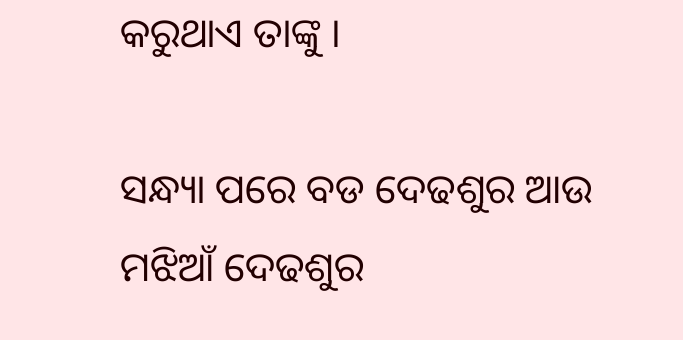କରୁଥାଏ ତାଙ୍କୁ ।

ସନ୍ଧ୍ୟା ପରେ ବଡ ଦେଢଶୁର ଆଉ ମଝିଆଁ ଦେଢଶୁର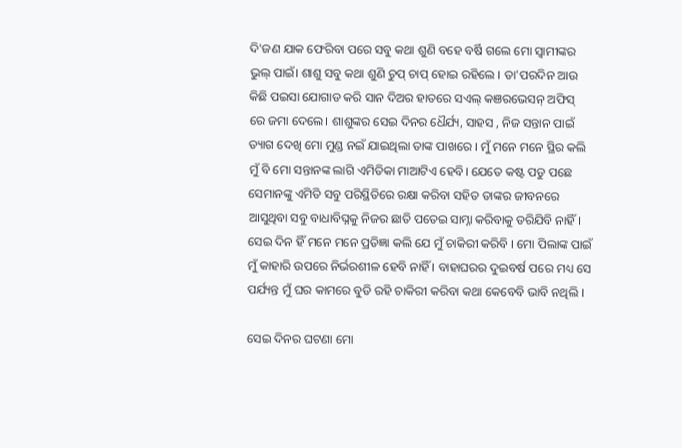ଦି'ଜଣ ଯାକ ଫେରିବା ପରେ ସବୁ କଥା ଶୁଣି ବହେ ବର୍ଷି ଗଲେ ମୋ ସ୍ୱାମୀଙ୍କର ଭୁଲ୍ ପାଇଁ। ଶାଶୁ ସବୁ କଥା ଶୁଣି ଚୁପ୍ ଚାପ୍ ହୋଇ ରହିଲେ । ତା'ପରଦିନ ଆଉ କିଛି ପଇସା ଯୋଗାଡ କରି ସାନ ଦିଅର ହାତରେ ସଏଲ୍ କଞରଭେସନ୍ ଅଫିସ୍ ରେ ଜମା ଦେଲେ। ଶାଶୁଙ୍କର ସେଇ ଦିନର ଧୈର୍ଯ୍ୟ, ସାହସ , ନିଜ ସନ୍ତାନ ପାଇଁ ତ୍ୟାଗ ଦେଖି ମୋ ମୁଣ୍ଡ ନଇଁ ଯାଇଥିଲା ତାଙ୍କ ପାଖରେ । ମୁଁ ମନେ ମନେ ସ୍ଥିର କଲି ମୁଁ ବି ମୋ ସନ୍ତାନଙ୍କ ଲାଗି ଏମିତିକା ମାଆଟିଏ ହେବି। ଯେତେ କଷ୍ଟ ପଡୁ ପଛେ ସେମାନଙ୍କୁ ଏମିତି ସବୁ ପରିସ୍ଥିତିରେ ରକ୍ଷା କରିବା ସହିତ ତାଙ୍କର ଜୀବନରେ ଆସୁଥିବା ସବୁ ବାଧାବିଘ୍ନକୁ ନିଜର ଛାତି ପତେଇ ସାମ୍ନା କରିବାକୁ ଡରିଯିବି ନାହିଁ। ସେଇ ଦିନ ହିଁ ମନେ ମନେ ପ୍ରତିଜ୍ଞା କଲି ଯେ ମୁଁ ଚାକିରୀ କରିବି । ମୋ ପିଲାଙ୍କ ପାଇଁ ମୁଁ କାହାରି ଉପରେ ନିର୍ଭରଶୀଳ ହେବି ନାହିଁ । ବାହାଘରର ଦୁଇବର୍ଷ ପରେ ମଧ୍ୟ ସେ ପର୍ଯ୍ୟନ୍ତ ମୁଁ ଘର କାମରେ ବୁଡି ରହି ଚାକିରୀ କରିବା କଥା କେବେବି ଭାବି ନଥିଲି ।

ସେଇ ଦିନର ଘଟଣା ମୋ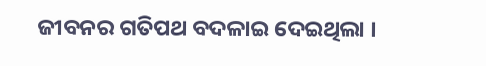ଜୀବନର ଗତିପଥ ବଦଳାଇ ଦେଇଥିଲା ।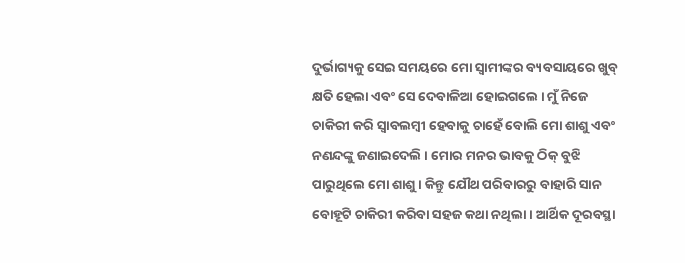ଦୁର୍ଭାଗ୍ୟକୁ ସେଇ ସମୟରେ ମୋ ସ୍ୱାମୀଙ୍କର ବ୍ୟବସାୟରେ ଖୁବ୍ କ୍ଷତି ହେଲା ଏବଂ ସେ ଦେବାଳିଆ ହୋଇଗଲେ । ମୁଁ ନିଜେ ଚାକିରୀ କରି ସ୍ୱାବଲମ୍ବୀ ହେବାକୁ ଚାହେଁ ବୋଲି ମୋ ଶାଶୁ ଏବଂ ନଣନ୍ଦଙ୍କୁ ଜଣାଇଦେଲି । ମୋର ମନର ଭାବକୁ ଠିକ୍ ବୁଝି ପାରୁଥିଲେ ମୋ ଶାଶୁ । କିନ୍ତୁ ଯୌଥ ପରିବାରରୁ ବାହାରି ସାନ ବୋହୂଟି ଚାକିରୀ କରିବା ସହଜ କଥା ନଥିଲା । ଆର୍ଥିକ ଦୂରବସ୍ଥା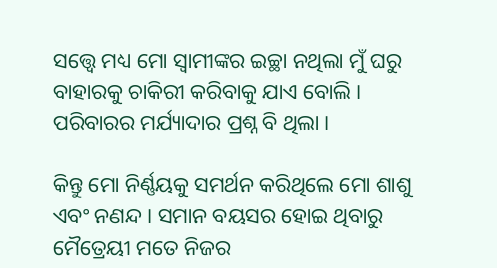ସତ୍ତ୍ଵେ ମଧ୍ୟ ମୋ ସ୍ଵାମୀଙ୍କର ଇଚ୍ଛା ନଥିଲା ମୁଁ ଘରୁ ବାହାରକୁ ଚାକିରୀ କରିବାକୁ ଯାଏ ବୋଲି । ପରିବାରର ମର୍ଯ୍ୟାଦାର ପ୍ରଶ୍ନ ବି ଥିଲା ।

କିନ୍ତୁ ମୋ ନିର୍ଣ୍ଣୟକୁ ସମର୍ଥନ କରିଥିଲେ ମୋ ଶାଶୁ ଏବଂ ନଣନ୍ଦ । ସମାନ ବୟସର ହୋଇ ଥିବାରୁ ମୈତ୍ରେୟୀ ମତେ ନିଜର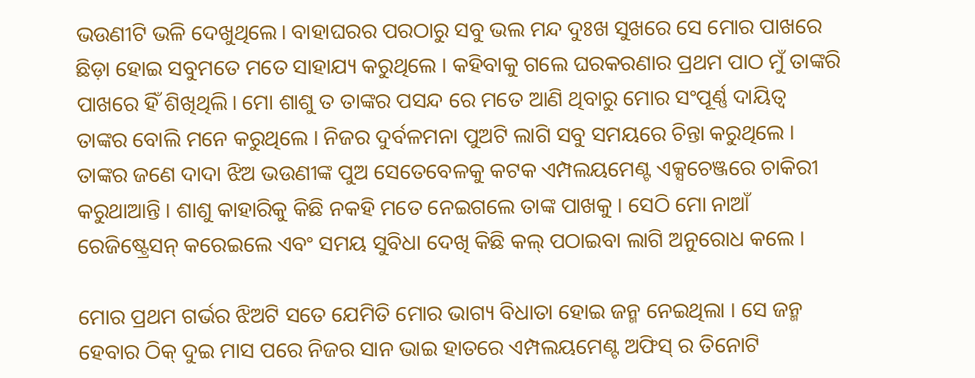ଭଉଣୀଟି ଭଳି ଦେଖୁଥିଲେ। ବାହାଘରର ପରଠାରୁ ସବୁ ଭଲ ମନ୍ଦ ଦୁଃଖ ସୁଖରେ ସେ ମୋର ପାଖରେ ଛିଡ଼ା ହୋଇ ସବୁମତେ ମତେ ସାହାଯ୍ୟ କରୁଥିଲେ । କହିବାକୁ ଗଲେ ଘରକରଣାର ପ୍ରଥମ ପାଠ ମୁଁ ତାଙ୍କରି ପାଖରେ ହିଁ ଶିଖିଥିଲି। ମୋ ଶାଶୁ ତ ତାଙ୍କର ପସନ୍ଦ ରେ ମତେ ଆଣି ଥିବାରୁ ମୋର ସଂପୂର୍ଣ୍ଣ ଦାୟିତ୍ଵ ତାଙ୍କର ବୋଲି ମନେ କରୁଥିଲେ । ନିଜର ଦୁର୍ବଳମନା ପୁଅଟି ଲାଗି ସବୁ ସମୟରେ ଚିନ୍ତା କରୁଥିଲେ । ତାଙ୍କର ଜଣେ ଦାଦା ଝିଅ ଭଉଣୀଙ୍କ ପୁଅ ସେତେବେଳକୁ କଟକ ଏମ୍ପଲୟମେଣ୍ଟ ଏକ୍ସଚେଞ୍ଜରେ ଚାକିରୀ କରୁଥାଆନ୍ତି । ଶାଶୁ କାହାରିକୁ କିଛି ନକହି ମତେ ନେଇଗଲେ ତାଙ୍କ ପାଖକୁ । ସେଠି ମୋ ନାଆଁ ରେଜିଷ୍ଟ୍ରେସନ୍ କରେଇଲେ ଏବଂ ସମୟ ସୁବିଧା ଦେଖି କିଛି କଲ୍ ପଠାଇବା ଲାଗି ଅନୁରୋଧ କଲେ ।

ମୋର ପ୍ରଥମ ଗର୍ଭର ଝିଅଟି ସତେ ଯେମିତି ମୋର ଭାଗ୍ୟ ବିଧାତା ହୋଇ ଜନ୍ମ ନେଇଥିଲା । ସେ ଜନ୍ମ ହେବାର ଠିକ୍ ଦୁଇ ମାସ ପରେ ନିଜର ସାନ ଭାଇ ହାତରେ ଏମ୍ପଲୟମେଣ୍ଟ ଅଫିସ୍ ର ତିନୋଟି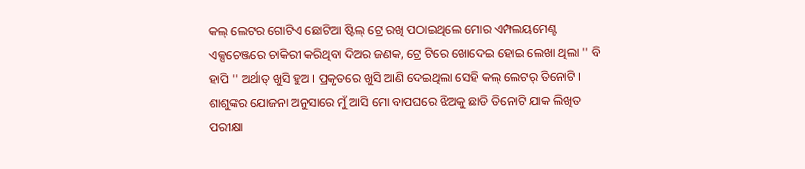କଲ୍ ଲେଟର ଗୋଟିଏ ଛୋଟିଆ ଷ୍ଟିଲ୍ ଟ୍ରେ ରଖି ପଠାଇଥିଲେ ମୋର ଏମ୍ପଲୟମେଣ୍ଟ ଏକ୍ସଚେଞ୍ଜରେ ଚାକିରୀ କରିଥିବା ଦିଅର ଜଣକ, ଟ୍ରେ ଟିରେ ଖୋଦେଇ ହୋଇ ଲେଖା ଥିଲା '' ବି ହାପି '' ଅର୍ଥାତ୍ ଖୁସି ହୁଅ । ପ୍ରକୃତରେ ଖୁସି ଆଣି ଦେଇଥିଲା ସେହି କଲ୍ ଲେଟର୍ ତିନୋଟି । ଶାଶୁଙ୍କର ଯୋଜନା ଅନୁସାରେ ମୁଁ ଆସି ମୋ ବାପଘରେ ଝିଅକୁ ଛାଡି ତିନୋଟି ଯାକ ଲିଖିତ ପରୀକ୍ଷା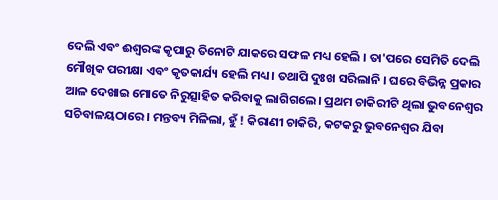ଦେଲି ଏବଂ ଈଶ୍ଵରଙ୍କ କୃପାରୁ ତିନୋଟି ଯାକରେ ସଫଳ ମଧ୍ୟ ହେଲି । ତା'ପରେ ସେମିତି ଦେଲି ମୌଖିକ ପରୀକ୍ଷା ଏବଂ କୃତକାର୍ଯ୍ୟ ହେଲି ମଧ୍ୟ । ତଥାପି ଦୁଃଖ ସରିଲାନି । ଘରେ ବିଭିନ୍ନ ପ୍ରକାର ଆଳ ଦେଖାଇ ମୋତେ ନିରୁତ୍ସାହିତ କରିବାକୁ ଲାଗିଗଲେ। ପ୍ରଥମ ଚାକିରୀଟି ଥିଲା ଭୁବନେଶ୍ଵର ସଚିବାଳୟଠାରେ । ମନ୍ତବ୍ୟ ମିଳିଲା, ହୁଁ ! କିରାଣୀ ଚାକିରି, କଟକରୁ ଭୁବନେଶ୍ଵର ଯିବା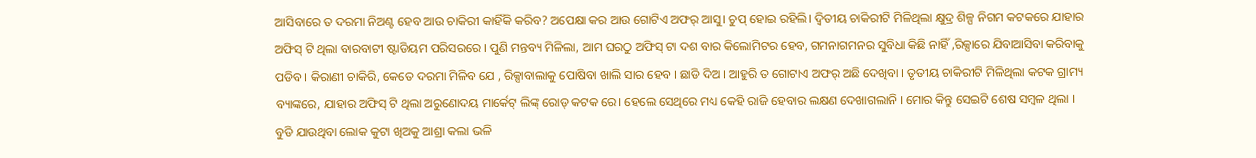ଆସିବାରେ ତ ଦରମା ନିଅଣ୍ଟ ହେବ ଆଉ ଚାକିରୀ କାହିଁକି କରିବ? ଅପେକ୍ଷା କର ଆଉ ଗୋଟିଏ ଅଫର୍ ଆସୁ। ଚୁପ୍ ହୋଇ ରହିଲି। ଦ୍ଵିତୀୟ ଚାକିରୀଟି ମିଳିଥିଲା କ୍ଷୁଦ୍ର ଶିଳ୍ପ ନିଗମ କଟକରେ ଯାହାର ଅଫିସ୍ ଟି ଥିଲା ବାରବାଟୀ ଷ୍ଟାଡିୟମ ପରିସରରେ । ପୁଣି ମନ୍ତବ୍ୟ ମିଳିଲା, ଆମ ଘରଠୁ ଅଫିସ୍ ଟା ଦଶ ବାର କିଲୋମିଟର ହେବ, ଗମନାଗମନର ସୁବିଧା କିଛି ନାହିଁ ,ରିକ୍ସାରେ ଯିବାଆସିବା କରିବାକୁ ପଡିବ । କିରାଣୀ ଚାକିରି, କେତେ ଦରମା ମିଳିବ ଯେ , ରିକ୍ସାବାଲାକୁ ପୋଷିବା ଖାଲି ସାର ହେବ । ଛାଡି ଦିଅ । ଆହୁରି ତ ଗୋଟାଏ ଅଫର୍ ଅଛି ଦେଖିବା । ତୃତୀୟ ଚାକିରୀଟି ମିଳିଥିଲା କଟକ ଗ୍ରାମ୍ୟ ବ୍ୟାଙ୍କରେ, ଯାହାର ଅଫିସ୍ ଟି ଥିଲା ଅରୁଣୋଦୟ ମାର୍କେଟ୍ ଲିଙ୍କ୍ ରୋଡ୍ କଟକ ରେ। ହେଲେ ସେଥିରେ ମଧ୍ୟ କେହି ରାଜି ହେବାର ଲକ୍ଷଣ ଦେଖାଗଲାନି । ମୋର କିନ୍ତୁ ସେଇଟି ଶେଷ ସମ୍ବଳ ଥିଲା । ବୁଡି ଯାଉଥିବା ଲୋକ କୁଟା ଖିଅକୁ ଆଶ୍ରା କଲା ଭଳି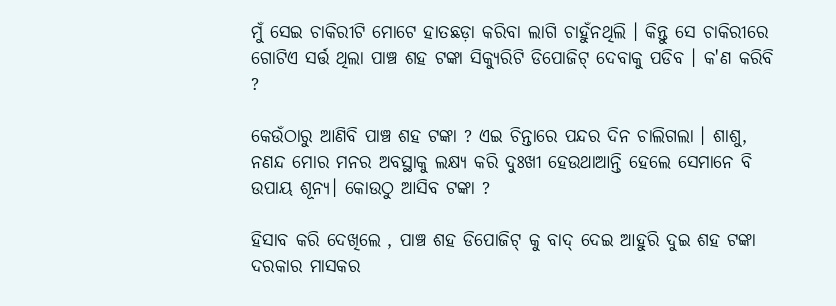ମୁଁ ସେଇ ଚାକିରୀଟି ମୋଟେ ହାତଛଡ଼ା କରିବା ଲାଗି ଚାହୁଁନଥିଲି । କିନ୍ତୁ ସେ ଚାକିରୀରେ ଗୋଟିଏ ସର୍ତ୍ତ ଥିଲା ପାଞ୍ଚ ଶହ ଟଙ୍କା ସିକ୍ୟୁରିଟି ଡିପୋଜିଟ୍ ଦେବାକୁ ପଡିବ । କ'ଣ କରିବି ?

କେଉଁଠାରୁ ଆଣିବି ପାଞ୍ଚ ଶହ ଟଙ୍କା ? ଏଇ ଚିନ୍ତାରେ ପନ୍ଦର ଦିନ ଚାଲିଗଲା । ଶାଶୁ, ନଣନ୍ଦ ମୋର ମନର ଅବସ୍ଥାକୁ ଲକ୍ଷ୍ୟ କରି ଦୁଃଖୀ ହେଉଥାଆନ୍ତି ହେଲେ ସେମାନେ ବି ଉପାୟ ଶୂନ୍ୟ। କୋଉଠୁ ଆସିବ ଟଙ୍କା ?

ହିସାବ କରି ଦେଖିଲେ , ପାଞ୍ଚ ଶହ ଡିପୋଜିଟ୍ କୁ ବାଦ୍ ଦେଇ ଆହୁରି ଦୁଇ ଶହ ଟଙ୍କା ଦରକାର ମାସକର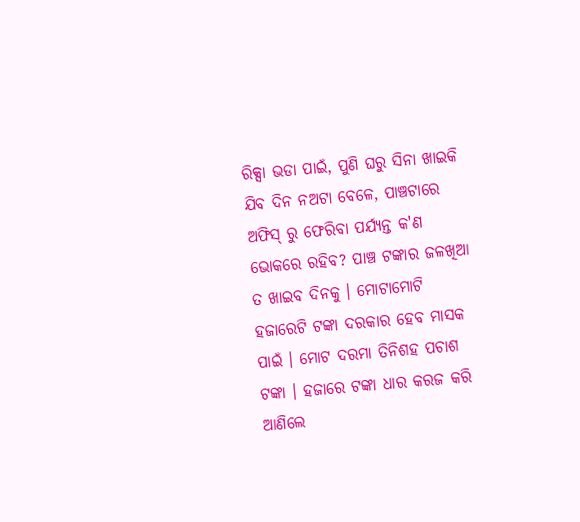ରିକ୍ସା ଭଡା ପାଇଁ, ପୁଣି ଘରୁ ସିନା ଖାଇକି ଯିବ ଦିନ ନଅଟା ବେଳେ, ପାଞ୍ଚଟାରେ ଅଫିସ୍ ରୁ ଫେରିବା ପର୍ଯ୍ୟନ୍ତ କ'ଣ ଭୋକରେ ରହିବ? ପାଞ୍ଚ ଟଙ୍କାର ଜଳଖିଆ ତ ଖାଇବ ଦିନକୁ । ମୋଟାମୋଟି ହଜାରେଟି ଟଙ୍କା ଦରକାର ହେବ ମାସକ ପାଇଁ । ମୋଟ ଦରମା ତିନିଶହ ପଚାଶ ଟଙ୍କା । ହଜାରେ ଟଙ୍କା ଧାର କରଜ କରି ଆଣିଲେ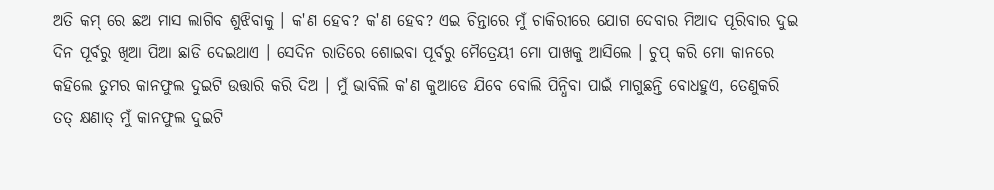ଅତି କମ୍ ରେ ଛଅ ମାସ ଲାଗିବ ଶୁଝିବାକୁ । କ'ଣ ହେବ? କ'ଣ ହେବ? ଏଇ ଚିନ୍ତାରେ ମୁଁ ଚାକିରୀରେ ଯୋଗ ଦେବାର ମିଆଦ ପୂରିବାର ଦୁଇ ଦିନ ପୂର୍ବରୁ ଖିଆ ପିଆ ଛାଡି ଦେଇଥାଏ । ସେଦିନ ରାତିରେ ଶୋଇବା ପୂର୍ବରୁ ମୈତ୍ରେୟୀ ମୋ ପାଖକୁ ଆସିଲେ । ଚୁପ୍ କରି ମୋ କାନରେ କହିଲେ ତୁମର କାନଫୁଲ ଦୁଇଟି ଉତ୍ତାରି କରି ଦିଅ । ମୁଁ ଭାବିଲି କ'ଣ କୁଆଡେ ଯିବେ ବୋଲି ପିନ୍ଧିବା ପାଇଁ ମାଗୁଛନ୍ତି ବୋଧହୁଏ, ତେଣୁକରି ତତ୍ କ୍ଷଣାତ୍ ମୁଁ କାନଫୁଲ ଦୁଇଟି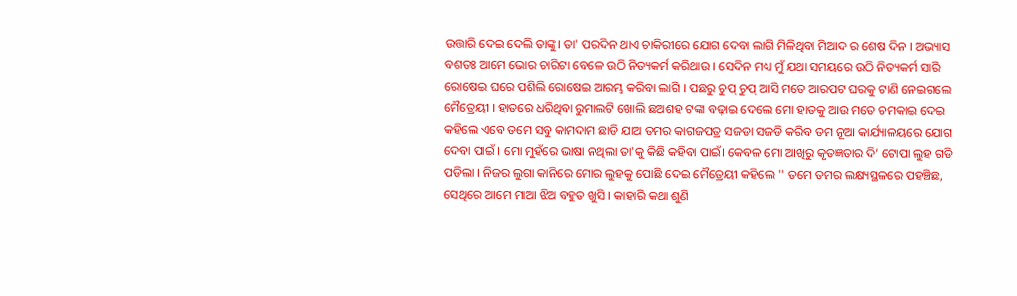ଉତ୍ତାରି ଦେଇ ଦେଲି ତାଙ୍କୁ। ତା' ପରଦିନ ଥାଏ ଚାକିରୀରେ ଯୋଗ ଦେବା ଲାଗି ମିଳିଥିବା ମିଆଦ ର ଶେଷ ଦିନ । ଅଭ୍ୟାସ ବଶତଃ ଆମେ ଭୋର ଚାରିଟା ବେଳେ ଉଠି ନିତ୍ୟକର୍ମ କରିଥାଉ । ସେଦିନ ମଧ୍ୟ ମୁଁ ଯଥା ସମୟରେ ଉଠି ନିତ୍ୟକର୍ମ ସାରି ରୋଷେଇ ଘରେ ପଶିଲି ରୋଷେଇ ଆରମ୍ଭ କରିବା ଲାଗି । ପଛରୁ ଚୁପ୍ ଚୁପ୍ ଆସି ମତେ ଆରପଟ ଘରକୁ ଟାଣି ନେଇଗଲେ ମୈତ୍ରେୟୀ । ହାତରେ ଧରିଥିବା ରୁମାଲଟି ଖୋଲି ଛଅଶହ ଟଙ୍କା ବଢ଼ାଇ ଦେଲେ ମୋ ହାତକୁ ଆଉ ମତେ ଚମକାଇ ଦେଇ କହିଲେ ଏବେ ତମେ ସବୁ କାମଦାମ ଛାଡି ଯାଅ ତମର କାଗଜପତ୍ର ସଜଡା ସଜଡି କରିବ ତମ ନୂଆ କାର୍ଯ୍ୟାଳୟରେ ଯୋଗ ଦେବା ପାଇଁ । ମୋ ମୁହଁରେ ଭାଷା ନଥିଲା ତା'କୁ କିଛି କହିବା ପାଇଁ। କେବଳ ମୋ ଆଖିରୁ କୃତଜ୍ଞତାର ଦି’ ଟୋପା ଲୁହ ଗଡି ପଡିଲା । ନିଜର ଲୁଗା କାନିରେ ମୋର ଲୁହକୁ ପୋଛି ଦେଇ ମୈତ୍ରେୟୀ କହିଲେ '' ତମେ ତମର ଲକ୍ଷ୍ୟସ୍ଥଳରେ ପହଞ୍ଚିଛ, ସେଥିରେ ଆମେ ମାଆ ଝିଅ ବହୁତ ଖୁସି । କାହାରି କଥା ଶୁଣି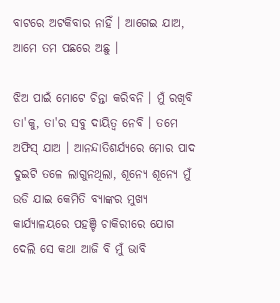ବାଟରେ ଅଟକିବାର ନାହିଁ । ଆଗେଇ ଯାଅ, ଆମେ ତମ ପଛରେ ଅଛୁ ।

ଝିଅ ପାଇଁ ମୋଟେ ଚିନ୍ତା କରିବନି । ମୁଁ ରଖିବି ତା'କୁ, ତା'ର ସବୁ ଦାୟିତ୍ବ ନେବି । ତମେ ଅଫିସ୍ ଯାଅ । ଆନନ୍ଦାତିଶର୍ଯ୍ୟରେ ମୋର ପାଦ ଦୁଇଟି ତଳେ ଲାଗୁନଥିଲା, ଶୂନ୍ୟେ ଶୂନ୍ୟେ ମୁଁ ଉଡି ଯାଇ କେମିତି ବ୍ୟାଙ୍କର ମୁଖ୍ୟ କାର୍ଯ୍ୟାଳୟରେ ପହଞ୍ଚି ଚାକିରୀରେ ଯୋଗ ଦେଲି ସେ କଥା ଆଜି ବି ମୁଁ ଭାବି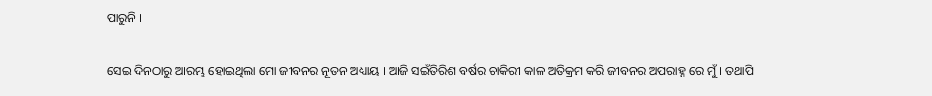ପାରୁନି ।

ସେଇ ଦିନଠାରୁ ଆରମ୍ଭ ହୋଇଥିଲା ମୋ ଜୀବନର ନୂତନ ଅଧ୍ୟାୟ । ଆଜି ସଇଁତିରିଶ ବର୍ଷର ଚାକିରୀ କାଳ ଅତିକ୍ରମ କରି ଜୀବନର ଅପରାହ୍ନ ରେ ମୁଁ । ତଥାପି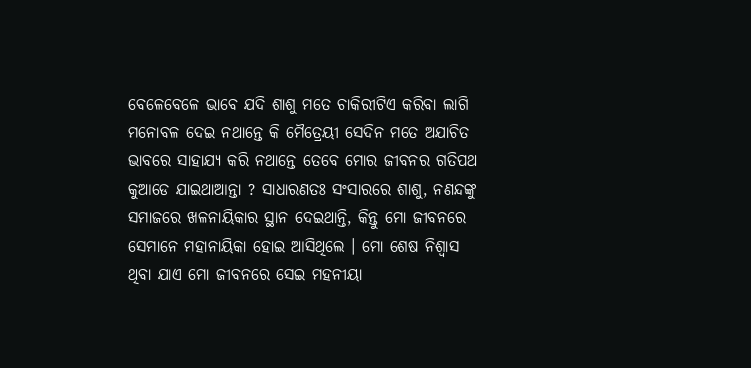ବେଳେବେଳେ ଭାବେ ଯଦି ଶାଶୁ ମତେ ଚାକିରୀଟିଏ କରିବା ଲାଗି ମନୋବଳ ଦେଇ ନଥାନ୍ତେ କି ମୈତ୍ରେୟୀ ସେଦିନ ମତେ ଅଯାଚିତ ଭାବରେ ସାହାଯ୍ୟ କରି ନଥାନ୍ତେ ତେବେ ମୋର ଜୀବନର ଗତିପଥ କୁଆଡେ ଯାଇଥାଆନ୍ତା ? ସାଧାରଣତଃ ସଂସାରରେ ଶାଶୁ, ନଣନ୍ଦଙ୍କୁ ସମାଜରେ ଖଳନାୟିକାର ସ୍ଥାନ ଦେଇଥାନ୍ତି, କିନ୍ତୁ ମୋ ଜୀବନରେ ସେମାନେ ମହାନାୟିକା ହୋଇ ଆସିଥିଲେ । ମୋ ଶେଷ ନିଶ୍ଵାସ ଥିବା ଯାଏ ମୋ ଜୀବନରେ ସେଇ ମହନୀୟା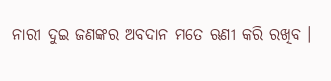ନାରୀ ଦୁଇ ଜଣଙ୍କର ଅବଦାନ ମତେ ଋଣୀ କରି ରଖିବ ।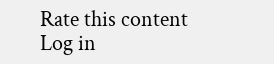Rate this content
Log in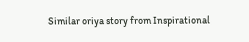Similar oriya story from Inspirational